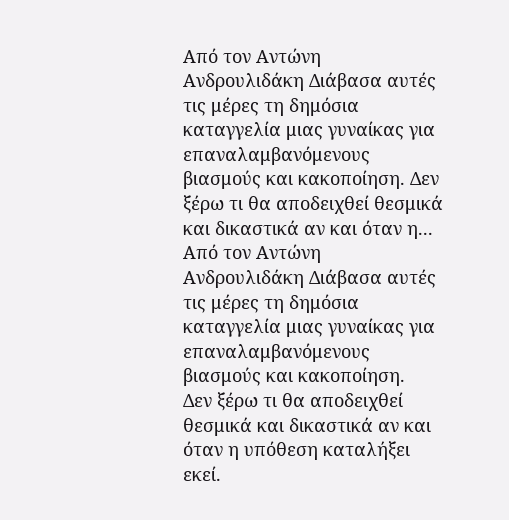Από τον Αντώνη Ανδρουλιδάκη Διάβασα αυτές τις μέρες τη δημόσια καταγγελία μιας γυναίκας για επαναλαμβανόμενους βιασμούς και κακοποίηση. Δεν ξέρω τι θα αποδειχθεί θεσμικά και δικαστικά αν και όταν η...
Από τον Αντώνη Ανδρουλιδάκη Διάβασα αυτές τις μέρες τη δημόσια καταγγελία μιας γυναίκας για επαναλαμβανόμενους βιασμούς και κακοποίηση.
Δεν ξέρω τι θα αποδειχθεί θεσμικά και δικαστικά αν και όταν η υπόθεση καταλήξει εκεί.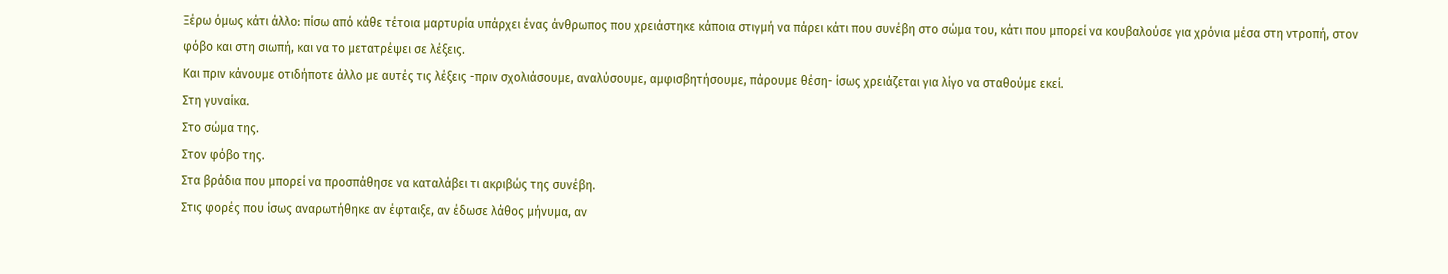Ξέρω όμως κάτι άλλο: πίσω από κάθε τέτοια μαρτυρία υπάρχει ένας άνθρωπος που χρειάστηκε κάποια στιγμή να πάρει κάτι που συνέβη στο σώμα του, κάτι που μπορεί να κουβαλούσε για χρόνια μέσα στη ντροπή, στον φόβο και στη σιωπή, και να το μετατρέψει σε λέξεις.
Και πριν κάνουμε οτιδήποτε άλλο με αυτές τις λέξεις -πριν σχολιάσουμε, αναλύσουμε, αμφισβητήσουμε, πάρουμε θέση- ίσως χρειάζεται για λίγο να σταθούμε εκεί.
Στη γυναίκα.
Στο σώμα της.
Στον φόβο της.
Στα βράδια που μπορεί να προσπάθησε να καταλάβει τι ακριβώς της συνέβη.
Στις φορές που ίσως αναρωτήθηκε αν έφταιξε, αν έδωσε λάθος μήνυμα, αν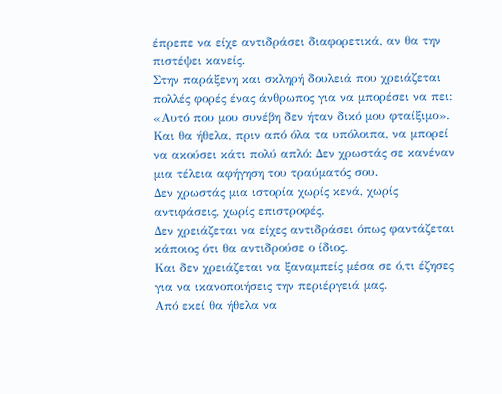έπρεπε να είχε αντιδράσει διαφορετικά, αν θα την πιστέψει κανείς.
Στην παράξενη και σκληρή δουλειά που χρειάζεται πολλές φορές ένας άνθρωπος για να μπορέσει να πει: «Αυτό που μου συνέβη δεν ήταν δικό μου φταίξιμο». Και θα ήθελα, πριν από όλα τα υπόλοιπα, να μπορεί να ακούσει κάτι πολύ απλό: Δεν χρωστάς σε κανέναν μια τέλεια αφήγηση του τραύματός σου.
Δεν χρωστάς μια ιστορία χωρίς κενά, χωρίς αντιφάσεις, χωρίς επιστροφές.
Δεν χρειάζεται να είχες αντιδράσει όπως φαντάζεται κάποιος ότι θα αντιδρούσε ο ίδιος.
Και δεν χρειάζεται να ξαναμπείς μέσα σε ό,τι έζησες για να ικανοποιήσεις την περιέργειά μας.
Από εκεί θα ήθελα να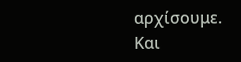αρχίσουμε.
Και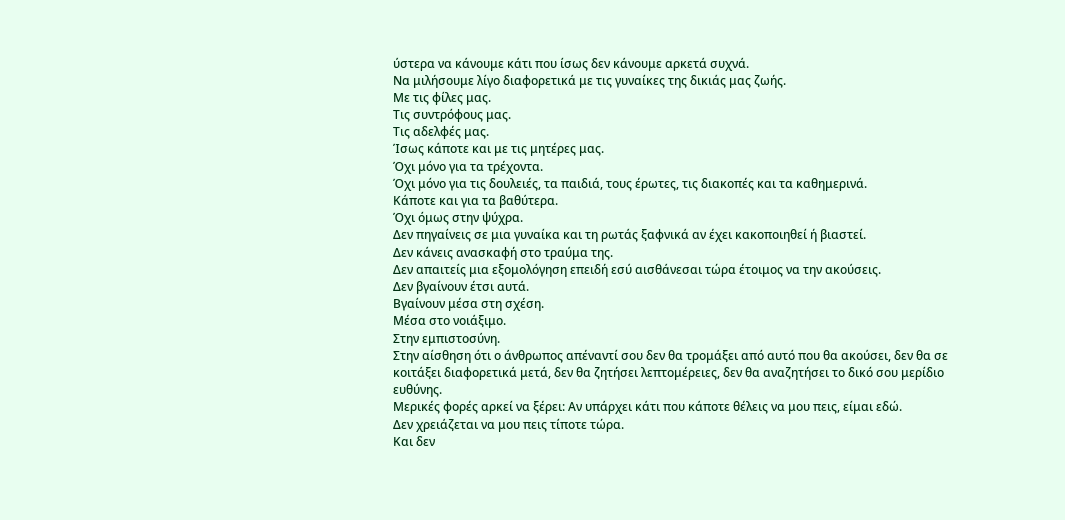ύστερα να κάνουμε κάτι που ίσως δεν κάνουμε αρκετά συχνά.
Να μιλήσουμε λίγο διαφορετικά με τις γυναίκες της δικιάς μας ζωής.
Με τις φίλες μας.
Τις συντρόφους μας.
Τις αδελφές μας.
Ίσως κάποτε και με τις μητέρες μας.
Όχι μόνο για τα τρέχοντα.
Όχι μόνο για τις δουλειές, τα παιδιά, τους έρωτες, τις διακοπές και τα καθημερινά.
Κάποτε και για τα βαθύτερα.
Όχι όμως στην ψύχρα.
Δεν πηγαίνεις σε μια γυναίκα και τη ρωτάς ξαφνικά αν έχει κακοποιηθεί ή βιαστεί.
Δεν κάνεις ανασκαφή στο τραύμα της.
Δεν απαιτείς μια εξομολόγηση επειδή εσύ αισθάνεσαι τώρα έτοιμος να την ακούσεις.
Δεν βγαίνουν έτσι αυτά.
Βγαίνουν μέσα στη σχέση.
Μέσα στο νοιάξιμο.
Στην εμπιστοσύνη.
Στην αίσθηση ότι ο άνθρωπος απέναντί σου δεν θα τρομάξει από αυτό που θα ακούσει, δεν θα σε κοιτάξει διαφορετικά μετά, δεν θα ζητήσει λεπτομέρειες, δεν θα αναζητήσει το δικό σου μερίδιο ευθύνης.
Μερικές φορές αρκεί να ξέρει: Αν υπάρχει κάτι που κάποτε θέλεις να μου πεις, είμαι εδώ.
Δεν χρειάζεται να μου πεις τίποτε τώρα.
Και δεν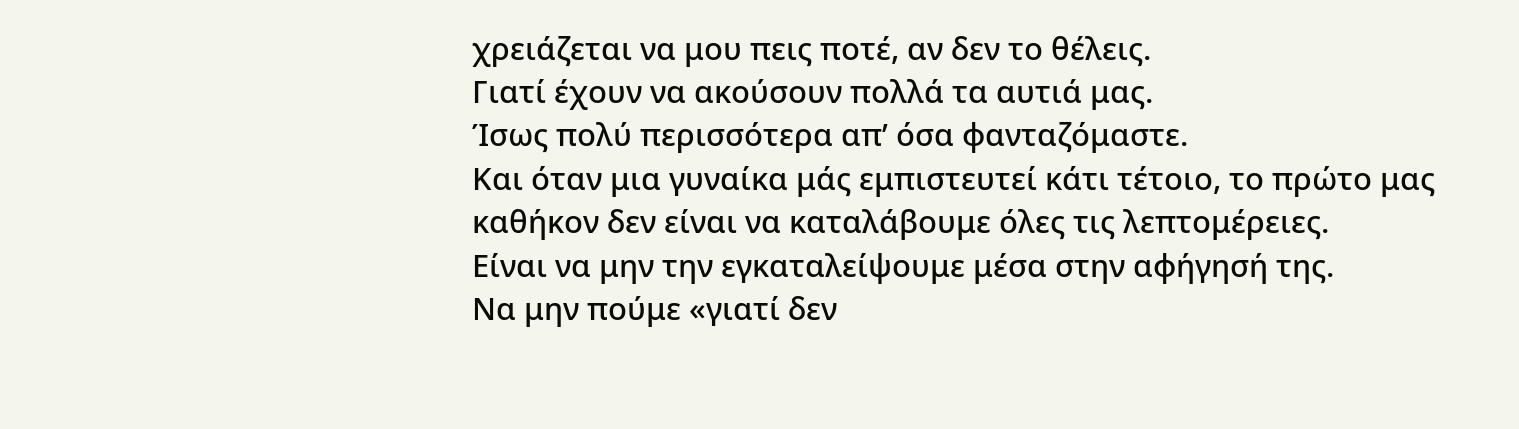χρειάζεται να μου πεις ποτέ, αν δεν το θέλεις.
Γιατί έχουν να ακούσουν πολλά τα αυτιά μας.
Ίσως πολύ περισσότερα απ’ όσα φανταζόμαστε.
Και όταν μια γυναίκα μάς εμπιστευτεί κάτι τέτοιο, το πρώτο μας καθήκον δεν είναι να καταλάβουμε όλες τις λεπτομέρειες.
Είναι να μην την εγκαταλείψουμε μέσα στην αφήγησή της.
Να μην πούμε «γιατί δεν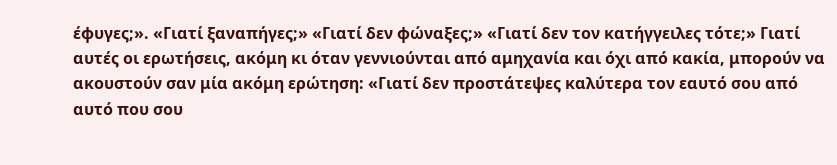έφυγες;». «Γιατί ξαναπήγες;» «Γιατί δεν φώναξες;» «Γιατί δεν τον κατήγγειλες τότε;» Γιατί αυτές οι ερωτήσεις, ακόμη κι όταν γεννιούνται από αμηχανία και όχι από κακία, μπορούν να ακουστούν σαν μία ακόμη ερώτηση: «Γιατί δεν προστάτεψες καλύτερα τον εαυτό σου από αυτό που σου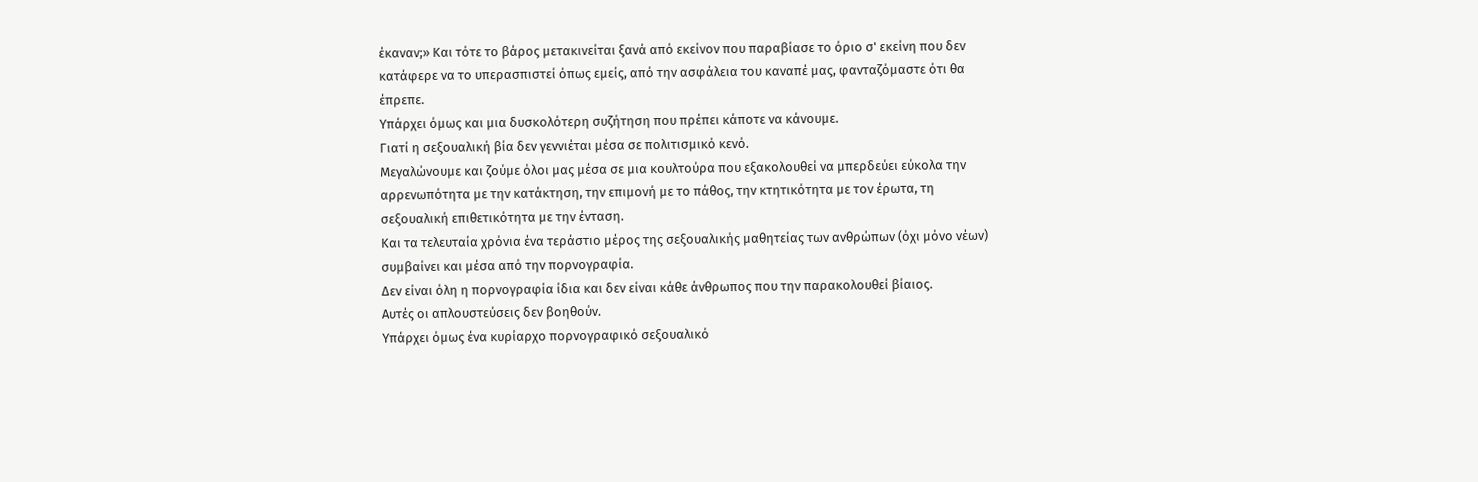έκαναν;» Και τότε το βάρος μετακινείται ξανά από εκείνον που παραβίασε το όριο σ' εκείνη που δεν κατάφερε να το υπερασπιστεί όπως εμείς, από την ασφάλεια του καναπέ μας, φανταζόμαστε ότι θα έπρεπε.
Υπάρχει όμως και μια δυσκολότερη συζήτηση που πρέπει κάποτε να κάνουμε.
Γιατί η σεξουαλική βία δεν γεννιέται μέσα σε πολιτισμικό κενό.
Μεγαλώνουμε και ζούμε όλοι μας μέσα σε μια κουλτούρα που εξακολουθεί να μπερδεύει εύκολα την αρρενωπότητα με την κατάκτηση, την επιμονή με το πάθος, την κτητικότητα με τον έρωτα, τη σεξουαλική επιθετικότητα με την ένταση.
Και τα τελευταία χρόνια ένα τεράστιο μέρος της σεξουαλικής μαθητείας των ανθρώπων (όχι μόνο νέων) συμβαίνει και μέσα από την πορνογραφία.
Δεν είναι όλη η πορνογραφία ίδια και δεν είναι κάθε άνθρωπος που την παρακολουθεί βίαιος.
Αυτές οι απλουστεύσεις δεν βοηθούν.
Υπάρχει όμως ένα κυρίαρχο πορνογραφικό σεξουαλικό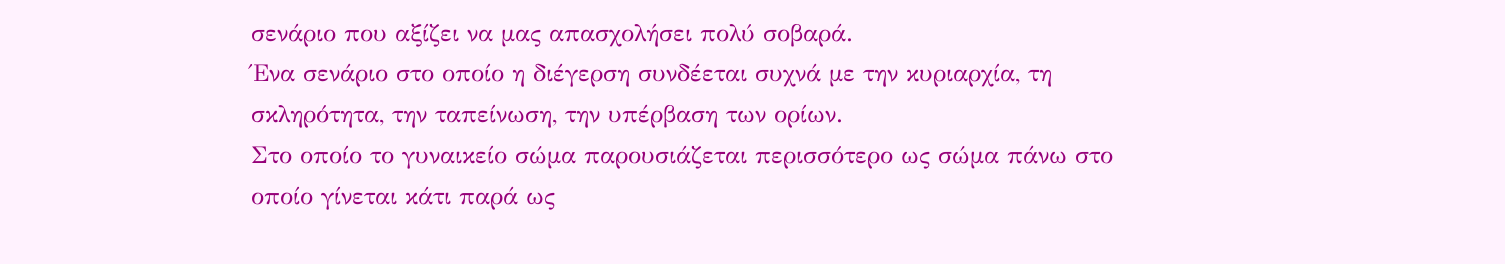σενάριο που αξίζει να μας απασχολήσει πολύ σοβαρά.
Ένα σενάριο στο οποίο η διέγερση συνδέεται συχνά με την κυριαρχία, τη σκληρότητα, την ταπείνωση, την υπέρβαση των ορίων.
Στο οποίο το γυναικείο σώμα παρουσιάζεται περισσότερο ως σώμα πάνω στο οποίο γίνεται κάτι παρά ως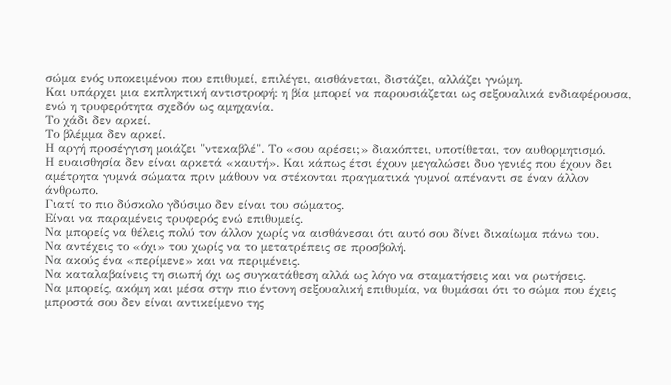σώμα ενός υποκειμένου που επιθυμεί, επιλέγει, αισθάνεται, διστάζει, αλλάζει γνώμη.
Και υπάρχει μια εκπληκτική αντιστροφή: η βία μπορεί να παρουσιάζεται ως σεξουαλικά ενδιαφέρουσα, ενώ η τρυφερότητα σχεδόν ως αμηχανία.
Το χάδι δεν αρκεί.
Το βλέμμα δεν αρκεί.
Η αργή προσέγγιση μοιάζει "ντεκαβλέ". Το «σου αρέσει;» διακόπτει, υποτίθεται, τον αυθορμητισμό.
Η ευαισθησία δεν είναι αρκετά «καυτή». Και κάπως έτσι έχουν μεγαλώσει δυο γενιές που έχουν δει αμέτρητα γυμνά σώματα πριν μάθουν να στέκονται πραγματικά γυμνοί απέναντι σε έναν άλλον άνθρωπο.
Γιατί το πιο δύσκολο γδύσιμο δεν είναι του σώματος.
Είναι να παραμένεις τρυφερός ενώ επιθυμείς.
Να μπορείς να θέλεις πολύ τον άλλον χωρίς να αισθάνεσαι ότι αυτό σου δίνει δικαίωμα πάνω του.
Να αντέχεις το «όχι» του χωρίς να το μετατρέπεις σε προσβολή.
Να ακούς ένα «περίμενε» και να περιμένεις.
Να καταλαβαίνεις τη σιωπή όχι ως συγκατάθεση αλλά ως λόγο να σταματήσεις και να ρωτήσεις.
Να μπορείς, ακόμη και μέσα στην πιο έντονη σεξουαλική επιθυμία, να θυμάσαι ότι το σώμα που έχεις μπροστά σου δεν είναι αντικείμενο της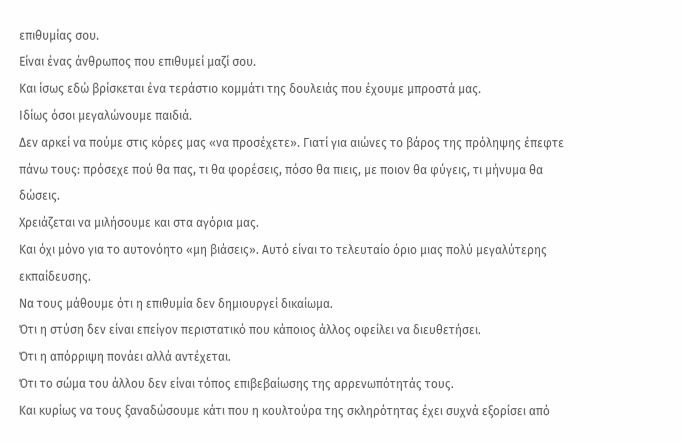επιθυμίας σου.
Είναι ένας άνθρωπος που επιθυμεί μαζί σου.
Και ίσως εδώ βρίσκεται ένα τεράστιο κομμάτι της δουλειάς που έχουμε μπροστά μας.
Ιδίως όσοι μεγαλώνουμε παιδιά.
Δεν αρκεί να πούμε στις κόρες μας «να προσέχετε». Γιατί για αιώνες το βάρος της πρόληψης έπεφτε πάνω τους: πρόσεχε πού θα πας, τι θα φορέσεις, πόσο θα πιεις, με ποιον θα φύγεις, τι μήνυμα θα δώσεις.
Χρειάζεται να μιλήσουμε και στα αγόρια μας.
Και όχι μόνο για το αυτονόητο «μη βιάσεις». Αυτό είναι το τελευταίο όριο μιας πολύ μεγαλύτερης εκπαίδευσης.
Να τους μάθουμε ότι η επιθυμία δεν δημιουργεί δικαίωμα.
Ότι η στύση δεν είναι επείγον περιστατικό που κάποιος άλλος οφείλει να διευθετήσει.
Ότι η απόρριψη πονάει αλλά αντέχεται.
Ότι το σώμα του άλλου δεν είναι τόπος επιβεβαίωσης της αρρενωπότητάς τους.
Και κυρίως να τους ξαναδώσουμε κάτι που η κουλτούρα της σκληρότητας έχει συχνά εξορίσει από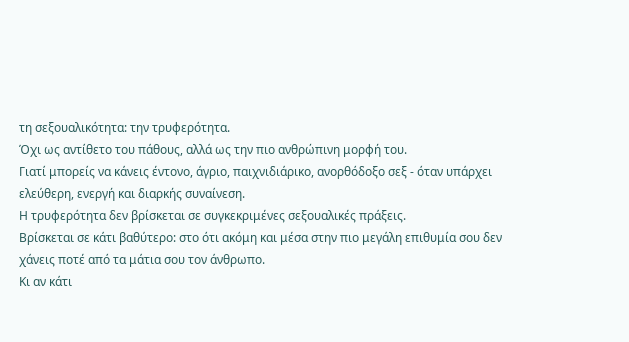τη σεξουαλικότητα: την τρυφερότητα.
Όχι ως αντίθετο του πάθους, αλλά ως την πιο ανθρώπινη μορφή του.
Γιατί μπορείς να κάνεις έντονο, άγριο, παιχνιδιάρικο, ανορθόδοξο σεξ - όταν υπάρχει ελεύθερη, ενεργή και διαρκής συναίνεση.
Η τρυφερότητα δεν βρίσκεται σε συγκεκριμένες σεξουαλικές πράξεις.
Βρίσκεται σε κάτι βαθύτερο: στο ότι ακόμη και μέσα στην πιο μεγάλη επιθυμία σου δεν χάνεις ποτέ από τα μάτια σου τον άνθρωπο.
Κι αν κάτι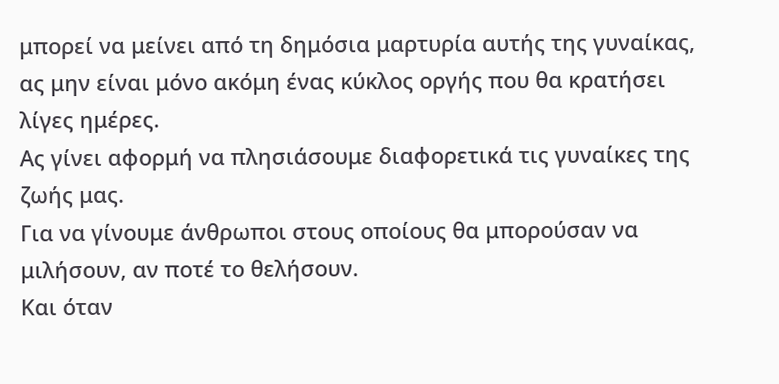μπορεί να μείνει από τη δημόσια μαρτυρία αυτής της γυναίκας, ας μην είναι μόνο ακόμη ένας κύκλος οργής που θα κρατήσει λίγες ημέρες.
Ας γίνει αφορμή να πλησιάσουμε διαφορετικά τις γυναίκες της ζωής μας.
Για να γίνουμε άνθρωποι στους οποίους θα μπορούσαν να μιλήσουν, αν ποτέ το θελήσουν.
Και όταν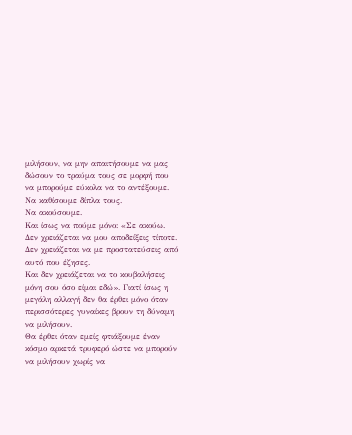μιλήσουν, να μην απαιτήσουμε να μας δώσουν το τραύμα τους σε μορφή που να μπορούμε εύκολα να το αντέξουμε.
Να καθίσουμε δίπλα τους.
Να ακούσουμε.
Και ίσως να πούμε μόνο: «Σε ακούω.
Δεν χρειάζεται να μου αποδείξεις τίποτε.
Δεν χρειάζεται να με προστατεύσεις από αυτό που έζησες.
Και δεν χρειάζεται να το κουβαλήσεις μόνη σου όσο είμαι εδώ». Γιατί ίσως η μεγάλη αλλαγή δεν θα έρθει μόνο όταν περισσότερες γυναίκες βρουν τη δύναμη να μιλήσουν.
Θα έρθει όταν εμείς φτιάξουμε έναν κόσμο αρκετά τρυφερό ώστε να μπορούν να μιλήσουν χωρίς να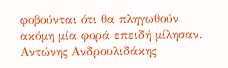φοβούνται ότι θα πληγωθούν ακόμη μία φορά επειδή μίλησαν. Αντώνης Ανδρουλιδάκης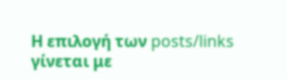Η επιλογή των posts/links γίνεται με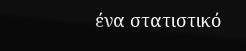ένα στατιστικό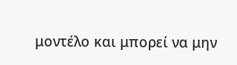μοντέλο και μπορεί να μην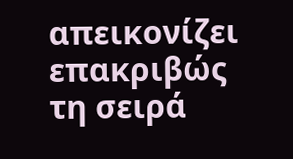απεικονίζει επακριβώς τη σειρά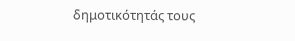δημοτικότητάς τους